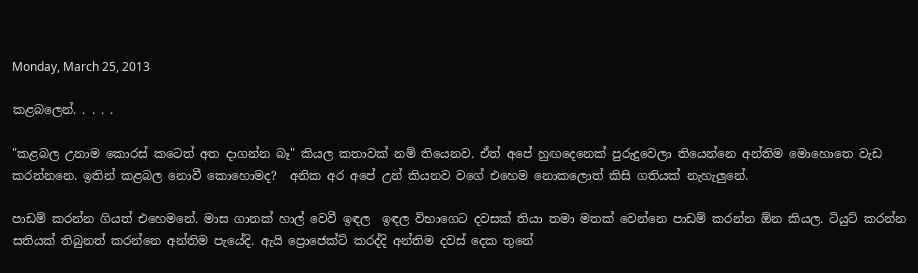Monday, March 25, 2013

කළබලෙන්. . . . .

"කළබල උනාම කොරස් කටෙත් අත දාගන්න බෑ" කියල කතාවක් නම් තියෙනව. ඒත් අපේ හුඟදෙනෙක් පුරුදුවෙලා තියෙන්නෙ අන්තිම මොහොතෙ වැඩ කරන්නනෙ. ඉතින් කළබල නොවී කොහොමද?  අනික අර අපේ උන් කියනව වගේ එහෙම නොකලොත් කිසි ගතියක් නැහැලුනේ.

පාඩම් කරන්න ගියත් එහෙමනේ. මාස ගානක් හාල් වෙවී ඉඳල  ඉඳල විභාගෙට දවසක් තියා තමා මතක් වෙන්නෙ පාඩම් කරන්න ඕන කියල. ටියුට් කරන්න සතියක් තිබුනත් කරන්නෙ අන්තිම පැයේදි. ඇයි ප්‍රොජෙක්ට් කරද්දි අන්තිම දවස් දෙක තුනේ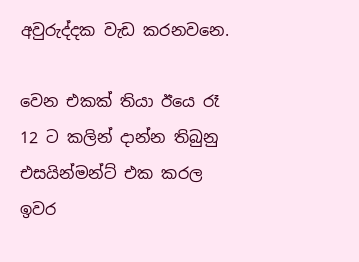අවුරුද්දක වැඩ කරනවනෙ.

වෙන එකක් තියා ඊයෙ රෑ 12 ට කලින් දාන්න තිබුනු එසයින්මන්ට් එක කරල ඉවර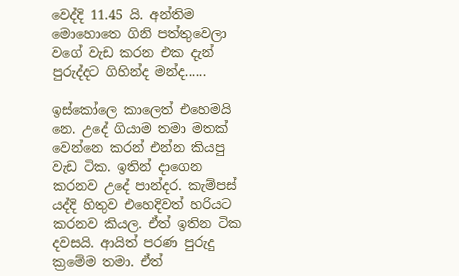වෙද්දි 11.45 යි. අන්තිම මොහොතෙ ගිනි පත්තුවෙලා වගේ වැඩ කරන එක දැන් පුරුද්දට ගිහින්ද මන්ද......

ඉස්කෝලෙ කාලෙත් එහෙමයි නෙ. උදේ ගියාම තමා මතක් වෙන්නෙ කරන් එන්න කියපු වැඩ ටික. ඉතින් දාගෙන කරනව උදේ පාන්දර. කැම්පස් යද්දි හිතුව එහෙදිවත් හරියට කරනව කියල. ඒත් ඉතින ටික දවසයි. ආයිත් පරණ පුරුදු ක්‍රමේම තමා. ඒත්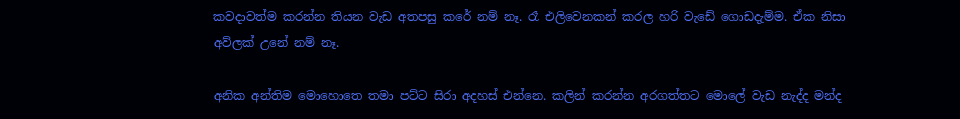කවදාවත්ම කරන්න තියන වැඩ අතපසු කරේ නම් නෑ. රෑ එලිවෙනකන් කරල හරි වැඩේ ගොඩදැම්ම. ඒක නිසා අව්ලක් උනේ නම් නෑ.

අනික අන්තිම මොහොතෙ තමා පට්ට සිරා අදහස් එන්නෙ. කලින් කරන්න අරගත්තට මොලේ වැඩ නැද්ද මන්ද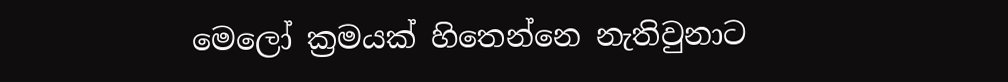මෙලෝ ක්‍රමයක් හිතෙන්නෙ නැතිවුනාට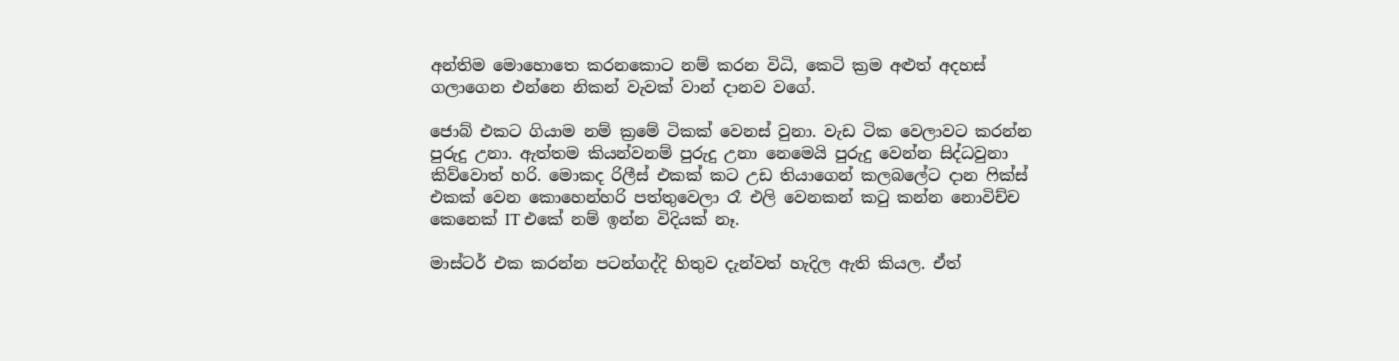අන්තිම මොහොතෙ කරනකොට නම් කරන විධි, කෙටි ක්‍රම අළුත් අදහස් ගලාගෙන එන්නෙ නිකන් වැවක් වාන් දානව වගේ.

ජොබ් එකට ගියාම නම් ක්‍රමේ ටිකක් වෙනස් වුනා. වැඩ ටික වෙලාවට කරන්න පුරුදු උනා. ඇත්තම කියන්වනම් පුරුදු උනා නෙමෙයි පුරුදු වෙන්න සිද්ධවුනා කිව්වොත් හරි. මොකද රිලීස් එකක් කට උඩ තියාගෙන් කලබලේට දාන ෆික්ස් එකක් වෙන කොහෙන්හරි පත්තුවෙලා රෑ එලි වෙනකන් කටු කන්න නොවිච්ච කෙනෙක් IT එකේ නම් ඉන්න විදියක් නෑ.

මාස්ටර් එක කරන්න පටන්ගද්දි හිතුව දැන්වත් හැදිල ඇති කියල. ඒත්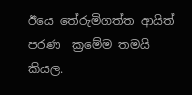ඊයෙ තේරුමිගත්ත ආයිත් පරණ  ක්‍රමේම තමයි කියල.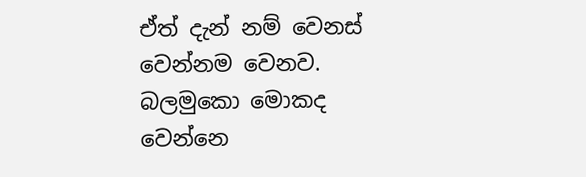ඒත් දැන් නම් වෙනස් වෙන්නම වෙනව.
බලමුකො මොකද වෙන්නෙ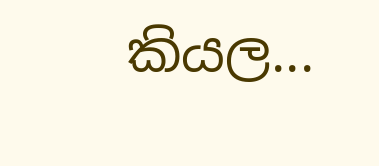කියල...